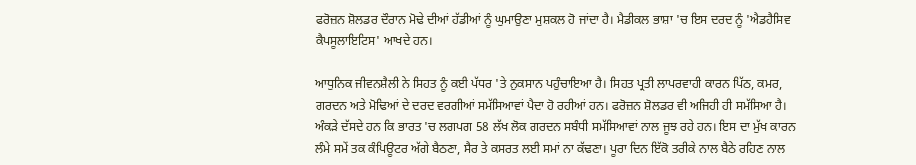ਫਰੋਜ਼ਨ ਸ਼ੋਲਡਰ ਦੌਰਾਨ ਮੋਢੇ ਦੀਆਂ ਹੱਡੀਆਂ ਨੂੰ ਘੁਮਾਉਣਾ ਮੁਸ਼ਕਲ ਹੋ ਜਾਂਦਾ ਹੈ। ਮੈਡੀਕਲ ਭਾਸ਼ਾ 'ਚ ਇਸ ਦਰਦ ਨੂੰ 'ਐਡਹੈਸਿਵ ਕੈਪਸੂਲਾਇਟਿਸ' ਆਖਦੇ ਹਨ।

ਆਧੁਨਿਕ ਜੀਵਨਸ਼ੈਲੀ ਨੇ ਸਿਹਤ ਨੂੰ ਕਈ ਪੱਧਰ 'ਤੇ ਨੁਕਸਾਨ ਪਹੁੰਚਾਇਆ ਹੈ। ਸਿਹਤ ਪ੍ਰਤੀ ਲਾਪਰਵਾਹੀ ਕਾਰਨ ਪਿੱਠ, ਕਮਰ, ਗਰਦਨ ਅਤੇ ਮੋਢਿਆਂ ਦੇ ਦਰਦ ਵਰਗੀਆਂ ਸਮੱਸਿਆਵਾਂ ਪੈਦਾ ਹੋ ਰਹੀਆਂ ਹਨ। ਫਰੋਜ਼ਨ ਸ਼ੋਲਡਰ ਵੀ ਅਜਿਹੀ ਹੀ ਸਮੱਸਿਆ ਹੈ। ਅੰਕੜੇ ਦੱਸਦੇ ਹਨ ਕਿ ਭਾਰਤ 'ਚ ਲਗਪਗ 58 ਲੱਖ ਲੋਕ ਗਰਦਨ ਸਬੰਧੀ ਸਮੱਸਿਆਵਾਂ ਨਾਲ ਜੂਝ ਰਹੇ ਹਨ। ਇਸ ਦਾ ਮੁੱਖ ਕਾਰਨ ਲੰਮੇ ਸਮੇਂ ਤਕ ਕੰਪਿਊਟਰ ਅੱਗੇ ਬੈਠਣਾ, ਸੈਰ ਤੇ ਕਸਰਤ ਲਈ ਸਮਾਂ ਨਾ ਕੱਢਣਾ। ਪੂਰਾ ਦਿਨ ਇੱਕੋ ਤਰੀਕੇ ਨਾਲ ਬੈਠੇ ਰਹਿਣ ਨਾਲ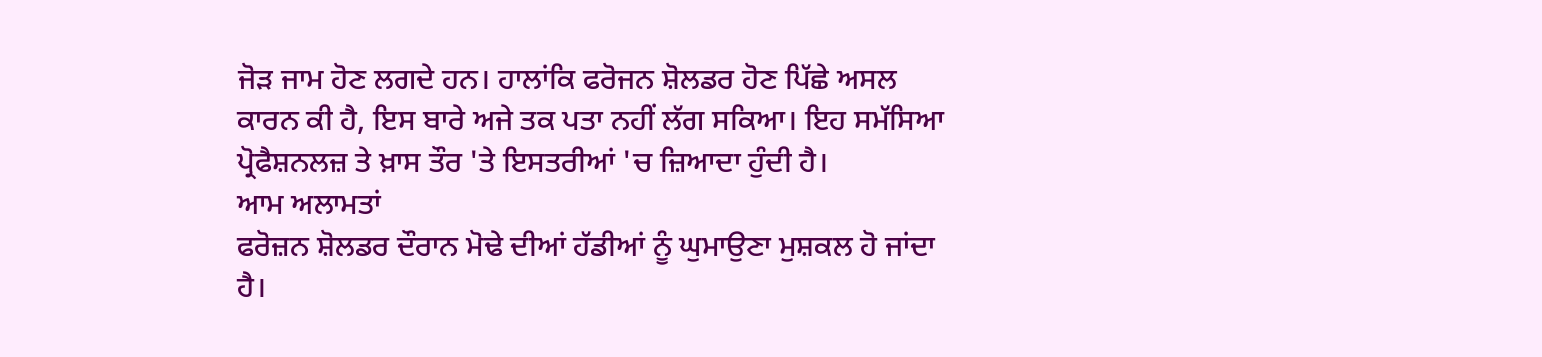ਜੋੜ ਜਾਮ ਹੋਣ ਲਗਦੇ ਹਨ। ਹਾਲਾਂਕਿ ਫਰੋਜਨ ਸ਼ੋਲਡਰ ਹੋਣ ਪਿੱਛੇ ਅਸਲ ਕਾਰਨ ਕੀ ਹੈ, ਇਸ ਬਾਰੇ ਅਜੇ ਤਕ ਪਤਾ ਨਹੀਂ ਲੱਗ ਸਕਿਆ। ਇਹ ਸਮੱਸਿਆ ਪ੍ਰੋਫੈਸ਼ਨਲਜ਼ ਤੇ ਖ਼ਾਸ ਤੌਰ 'ਤੇ ਇਸਤਰੀਆਂ 'ਚ ਜ਼ਿਆਦਾ ਹੁੰਦੀ ਹੈ।
ਆਮ ਅਲਾਮਤਾਂ
ਫਰੋਜ਼ਨ ਸ਼ੋਲਡਰ ਦੌਰਾਨ ਮੋਢੇ ਦੀਆਂ ਹੱਡੀਆਂ ਨੂੰ ਘੁਮਾਉਣਾ ਮੁਸ਼ਕਲ ਹੋ ਜਾਂਦਾ ਹੈ।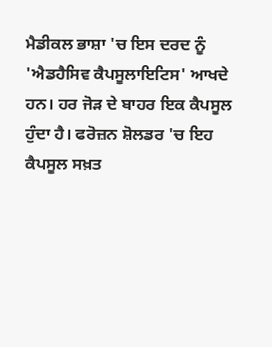ਮੈਡੀਕਲ ਭਾਸ਼ਾ 'ਚ ਇਸ ਦਰਦ ਨੂੰ 'ਐਡਹੈਸਿਵ ਕੈਪਸੂਲਾਇਟਿਸ' ਆਖਦੇ ਹਨ। ਹਰ ਜੋੜ ਦੇ ਬਾਹਰ ਇਕ ਕੈਪਸੂਲ ਹੁੰਦਾ ਹੈ। ਫਰੋਜ਼ਨ ਸ਼ੋਲਡਰ 'ਚ ਇਹ ਕੈਪਸੂਲ ਸਖ਼ਤ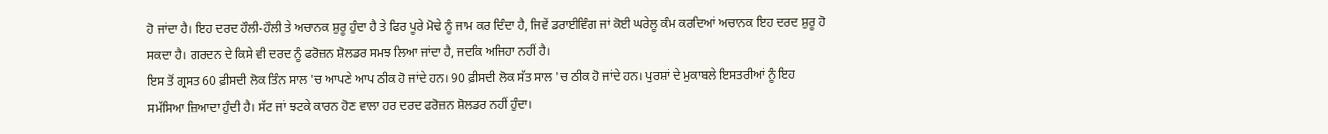ਹੋ ਜਾਂਦਾ ਹੈ। ਇਹ ਦਰਦ ਹੌਲੀ-ਹੌਲੀ ਤੇ ਅਚਾਨਕ ਸ਼ੁਰੂ ਹੁੰਦਾ ਹੈ ਤੇ ਫਿਰ ਪੂਰੇ ਮੋਢੇ ਨੂੰ ਜਾਮ ਕਰ ਦਿੰਦਾ ਹੈ, ਜਿਵੇਂ ਡਰਾਈਵਿੰਗ ਜਾਂ ਕੋਈ ਘਰੇਲੂ ਕੰਮ ਕਰਦਿਆਂ ਅਚਾਨਕ ਇਹ ਦਰਦ ਸ਼ੁਰੂ ਹੋ ਸਕਦਾ ਹੈ। ਗਰਦਨ ਦੇ ਕਿਸੇ ਵੀ ਦਰਦ ਨੂੰ ਫਰੋਜ਼ਨ ਸ਼ੋਲਡਰ ਸਮਝ ਲਿਆ ਜਾਂਦਾ ਹੈ, ਜਦਕਿ ਅਜਿਹਾ ਨਹੀਂ ਹੈ।
ਇਸ ਤੋਂ ਗ੍ਰਸਤ 60 ਫ਼ੀਸਦੀ ਲੋਕ ਤਿੰਨ ਸਾਲ 'ਚ ਆਪਣੇ ਆਪ ਠੀਕ ਹੋ ਜਾਂਦੇ ਹਨ। 90 ਫ਼ੀਸਦੀ ਲੋਕ ਸੱਤ ਸਾਲ 'ਚ ਠੀਕ ਹੋ ਜਾਂਦੇ ਹਨ। ਪੁਰਸ਼ਾਂ ਦੇ ਮੁਕਾਬਲੇ ਇਸਤਰੀਆਂ ਨੂੰ ਇਹ ਸਮੱਸਿਆ ਜ਼ਿਆਦਾ ਹੁੰਦੀ ਹੈ। ਸੱਟ ਜਾਂ ਝਟਕੇ ਕਾਰਨ ਹੋਣ ਵਾਲਾ ਹਰ ਦਰਦ ਫਰੋਜ਼ਨ ਸ਼ੋਲਡਰ ਨਹੀਂ ਹੁੰਦਾ।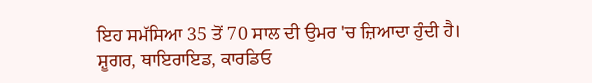ਇਹ ਸਮੱਸਿਆ 35 ਤੋਂ 70 ਸਾਲ ਦੀ ਉਮਰ 'ਚ ਜ਼ਿਆਦਾ ਹੁੰਦੀ ਹੈ। ਸ਼ੂਗਰ, ਥਾਇਰਾਇਡ, ਕਾਰਡਿਓ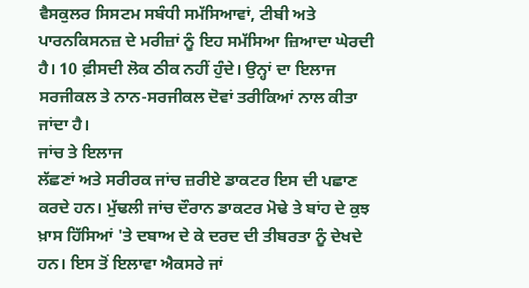ਵੈਸਕੁਲਰ ਸਿਸਟਮ ਸਬੰਧੀ ਸਮੱਸਿਆਵਾਂ, ਟੀਬੀ ਅਤੇ ਪਾਰਨਕਿਸਨਜ਼ ਦੇ ਮਰੀਜ਼ਾਂ ਨੂੰ ਇਹ ਸਮੱਸਿਆ ਜ਼ਿਆਦਾ ਘੇਰਦੀ ਹੈ। 10 ਫ਼ੀਸਦੀ ਲੋਕ ਠੀਕ ਨਹੀਂ ਹੁੰਦੇ। ਉਨ੍ਹਾਂ ਦਾ ਇਲਾਜ ਸਰਜੀਕਲ ਤੇ ਨਾਨ-ਸਰਜੀਕਲ ਦੋਵਾਂ ਤਰੀਕਿਆਂ ਨਾਲ ਕੀਤਾ ਜਾਂਦਾ ਹੈ।
ਜਾਂਚ ਤੇ ਇਲਾਜ
ਲੱਛਣਾਂ ਅਤੇ ਸਰੀਰਕ ਜਾਂਚ ਜ਼ਰੀਏ ਡਾਕਟਰ ਇਸ ਦੀ ਪਛਾਣ ਕਰਦੇ ਹਨ। ਮੁੱਢਲੀ ਜਾਂਚ ਦੌਰਾਨ ਡਾਕਟਰ ਮੋਢੇ ਤੇ ਬਾਂਹ ਦੇ ਕੁਝ ਖ਼ਾਸ ਹਿੱਸਿਆਂ 'ਤੇ ਦਬਾਅ ਦੇ ਕੇ ਦਰਦ ਦੀ ਤੀਬਰਤਾ ਨੂੰ ਦੇਖਦੇ ਹਨ। ਇਸ ਤੋਂ ਇਲਾਵਾ ਐਕਸਰੇ ਜਾਂ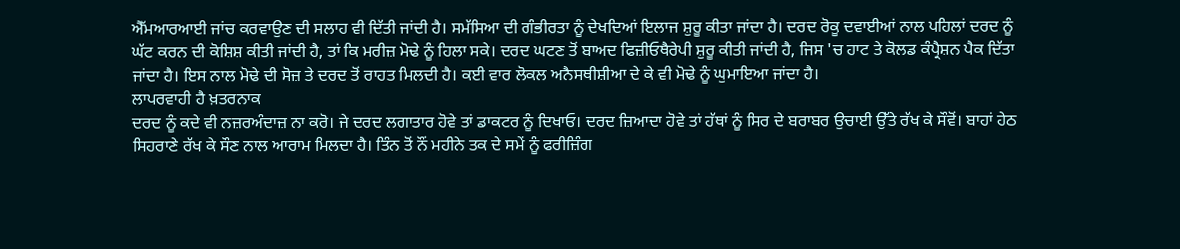ਐੱਮਆਰਆਈ ਜਾਂਚ ਕਰਵਾਉਣ ਦੀ ਸਲਾਹ ਵੀ ਦਿੱਤੀ ਜਾਂਦੀ ਹੈ। ਸਮੱਸਿਆ ਦੀ ਗੰਭੀਰਤਾ ਨੂੰ ਦੇਖਦਿਆਂ ਇਲਾਜ ਸ਼ੁਰੂ ਕੀਤਾ ਜਾਂਦਾ ਹੈ। ਦਰਦ ਰੋਕੂ ਦਵਾਈਆਂ ਨਾਲ ਪਹਿਲਾਂ ਦਰਦ ਨੂੰ ਘੱਟ ਕਰਨ ਦੀ ਕੋਸ਼ਿਸ਼ ਕੀਤੀ ਜਾਂਦੀ ਹੈ, ਤਾਂ ਕਿ ਮਰੀਜ਼ ਮੋਢੇ ਨੂੰ ਹਿਲਾ ਸਕੇ। ਦਰਦ ਘਟਣ ਤੋਂ ਬਾਅਦ ਫਿਜ਼ੀਓਥੈਰੇਪੀ ਸ਼ੁਰੂ ਕੀਤੀ ਜਾਂਦੀ ਹੈ, ਜਿਸ 'ਚ ਹਾਟ ਤੇ ਕੋਲਡ ਕੰਪ੍ਰੈਸ਼ਨ ਪੈਕ ਦਿੱਤਾ ਜਾਂਦਾ ਹੈ। ਇਸ ਨਾਲ ਮੋਢੇ ਦੀ ਸੋਜ਼ ਤੇ ਦਰਦ ਤੋਂ ਰਾਹਤ ਮਿਲਦੀ ਹੈ। ਕਈ ਵਾਰ ਲੋਕਲ ਅਨੈਸਥੀਸ਼ੀਆ ਦੇ ਕੇ ਵੀ ਮੋਢੇ ਨੂੰ ਘੁਮਾਇਆ ਜਾਂਦਾ ਹੈ।
ਲਾਪਰਵਾਹੀ ਹੈ ਖ਼ਤਰਨਾਕ
ਦਰਦ ਨੂੰ ਕਦੇ ਵੀ ਨਜ਼ਰਅੰਦਾਜ਼ ਨਾ ਕਰੋ। ਜੇ ਦਰਦ ਲਗਾਤਾਰ ਹੋਵੇ ਤਾਂ ਡਾਕਟਰ ਨੂੰ ਦਿਖਾਓ। ਦਰਦ ਜ਼ਿਆਦਾ ਹੋਵੇ ਤਾਂ ਹੱਥਾਂ ਨੂੰ ਸਿਰ ਦੇ ਬਰਾਬਰ ਉਚਾਈ ਉੱਤੇ ਰੱਖ ਕੇ ਸੌਵੋਂ। ਬਾਹਾਂ ਹੇਠ ਸਿਹਰਾਣੇ ਰੱਖ ਕੇ ਸੌਣ ਨਾਲ ਆਰਾਮ ਮਿਲਦਾ ਹੈ। ਤਿੰਨ ਤੋਂ ਨੌਂ ਮਹੀਨੇ ਤਕ ਦੇ ਸਮੇਂ ਨੂੰ ਫਰੀਜ਼ਿੰਗ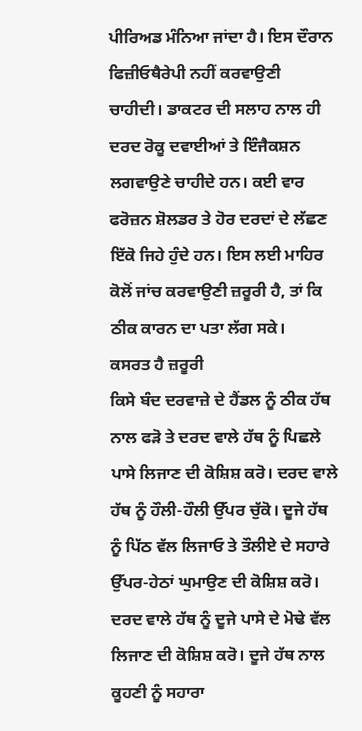ਪੀਰਿਅਡ ਮੰਨਿਆ ਜਾਂਦਾ ਹੈ। ਇਸ ਦੌਰਾਨ ਫਿਜ਼ੀਓਥੈਰੇਪੀ ਨਹੀਂ ਕਰਵਾਉਣੀ ਚਾਹੀਦੀ। ਡਾਕਟਰ ਦੀ ਸਲਾਹ ਨਾਲ ਹੀ ਦਰਦ ਰੋਕੂ ਦਵਾਈਆਂ ਤੇ ਇੰਜੈਕਸ਼ਨ ਲਗਵਾਉਣੇ ਚਾਹੀਦੇ ਹਨ। ਕਈ ਵਾਰ ਫਰੋਜ਼ਨ ਸ਼ੋਲਡਰ ਤੇ ਹੋਰ ਦਰਦਾਂ ਦੇ ਲੱਛਣ ਇੱਕੋ ਜਿਹੇ ਹੁੰਦੇ ਹਨ। ਇਸ ਲਈ ਮਾਹਿਰ ਕੋਲੋਂ ਜਾਂਚ ਕਰਵਾਉਣੀ ਜ਼ਰੂਰੀ ਹੈ, ਤਾਂ ਕਿ ਠੀਕ ਕਾਰਨ ਦਾ ਪਤਾ ਲੱਗ ਸਕੇ।
ਕਸਰਤ ਹੈ ਜ਼ਰੂਰੀ
ਕਿਸੇ ਬੰਦ ਦਰਵਾਜ਼ੇ ਦੇ ਹੈਂਡਲ ਨੂੰ ਠੀਕ ਹੱਥ ਨਾਲ ਫੜੋ ਤੇ ਦਰਦ ਵਾਲੇ ਹੱਥ ਨੂੰ ਪਿਛਲੇ ਪਾਸੇ ਲਿਜਾਣ ਦੀ ਕੋਸ਼ਿਸ਼ ਕਰੋ। ਦਰਦ ਵਾਲੇ ਹੱਥ ਨੂੰ ਹੌਲੀ-ਹੌਲੀ ਉੱਪਰ ਚੁੱਕੋ। ਦੂਜੇ ਹੱਥ ਨੂੰ ਪਿੱਠ ਵੱਲ ਲਿਜਾਓ ਤੇ ਤੌਲੀਏ ਦੇ ਸਹਾਰੇ ਉੱਪਰ-ਹੇਠਾਂ ਘੁਮਾਉਣ ਦੀ ਕੋਸ਼ਿਸ਼ ਕਰੋ। ਦਰਦ ਵਾਲੇ ਹੱਥ ਨੂੰ ਦੂਜੇ ਪਾਸੇ ਦੇ ਮੋਢੇ ਵੱਲ ਲਿਜਾਣ ਦੀ ਕੋਸ਼ਿਸ਼ ਕਰੋ। ਦੂਜੇ ਹੱਥ ਨਾਲ ਕੂਹਣੀ ਨੂੰ ਸਹਾਰਾ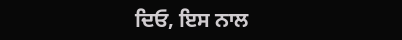ਦਿਓ, ਇਸ ਨਾਲ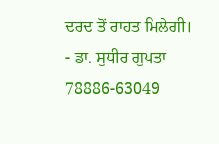ਦਰਦ ਤੋਂ ਰਾਹਤ ਮਿਲੇਗੀ।
- ਡਾ. ਸੁਧੀਰ ਗੁਪਤਾ
78886-63049